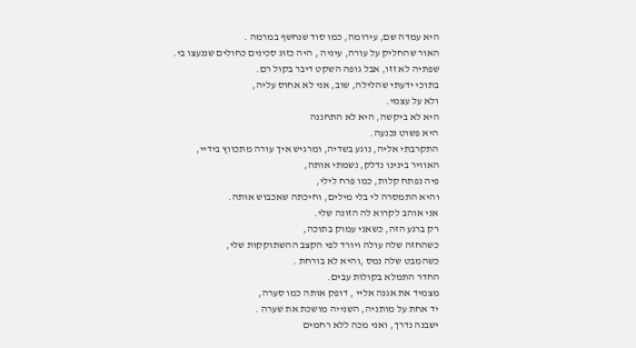היא עמדה שם, עירומה, כמו סוד שנחשף במרמה .
האור שהחליק על עורה, עיניה , היה כזוג סכינים כחולים שננעצו בי.
שפתיה לא זזו, אבל גופה השקט דיבר בקול רם.
בתוכי ידעתי שהלילה, שוב, אני לא אחוס עליה,
ולא על עצמי.
היא לא ביקשה, היא לא התחננה
היא פשוט נכנעה.
התקרבתי אליה, נוגע בשדיה, ומרגיש איך עורה מתכווץ בידיי,
האוויר בינינו נדלק, נשמתי אותה,
פיה נפתח קלות, כמו פרח לילי,
והיא התמסרה לי בלי מילים, וחיכתה שאכבוש אותה.
אני אוהב לקרוא לה הזונה שלי.
רק ברגע הזה, כשאני עמוק בתוכה,
כשהחזה שלה עולה ויורד לפי הקצב ההשתוקקות שלי,
כשהמבט שלה נמס ,והיא לא בורחת .
החדר התמלא בקולות עבים.
מצמיד את אגנה אליי , דופק אותה כמו סערה,
יד אחת על מותניה, השנייה מושכת את שערה .
ישבנה נדרך, ואני מכה ללא רחמים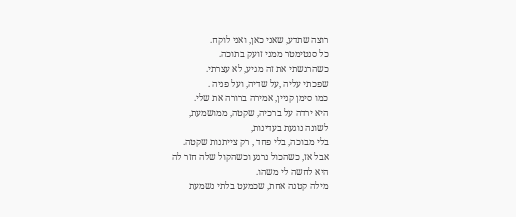רוצה שתדע, שאני כאן, ואני לוקח.
כל סנטימטר ממני זועק בתוכה.
כשהרגשתי את זה מגיע, לא עצרתי.
שפכתי עליה ,על שדיה, ועל פניה .
כמו סימן קניין, אמירה ברורה את שלי.
היא ירדה על ברכיה, שקטה, ממושמעת,
לשונה נוגעת בעדינות,
בלי מבוכה, בלי פחד , רק צייתנות שקטה.
אבל אז, כשהכול נרגע וכשהקול שלה חזר לה
היא לחשה לי משהו.
מילה קטנה אחת, שכמעט בלתי נשמעת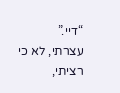“דיי.”
עצרתי, לא כי רציתי,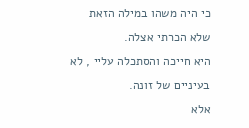כי היה משהו במילה הזאת שלא הכרתי אצלה.
היא חייכה והסתכלה עליי , לא בעיניים של זונה.
אלא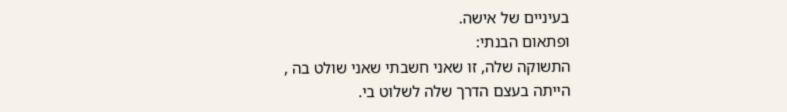בעיניים של אישה.
ופתאום הבנתי:
התשוקה שלה, זו שאני חשבתי שאני שולט בה ,
הייתה בעצם הדרך שלה לשלוט בי.